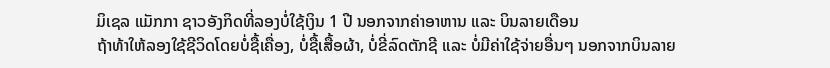ມິເຊລ ແມັກກາ ຊາວອັງກິດທີ່ລອງບໍ່ໃຊ້ເງິນ 1 ປີ ນອກຈາກຄ່າອາຫານ ແລະ ບິນລາຍເດືອນ
ຖ້າທ້າໃຫ້ລອງໃຊ້ຊີວິດໂດຍບໍ່ຊື້ເຄື່ອງ, ບໍ່ຊື້ເສື້ອຜ້າ, ບໍ່ຂີ່ລົດຕັກຊີ ແລະ ບໍ່ມີຄ່າໃຊ້ຈ່າຍອື່ນໆ ນອກຈາກບິນລາຍ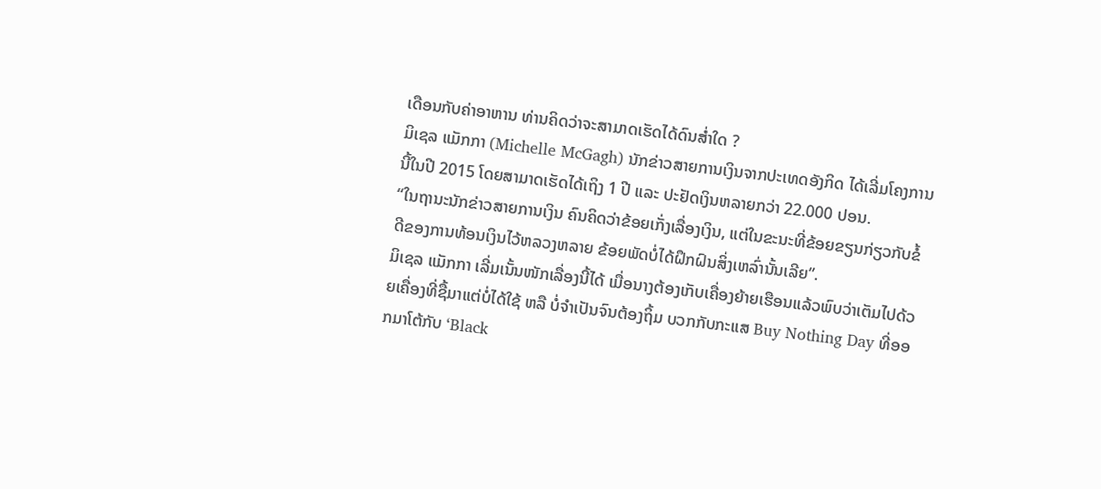ເດືອນກັບຄ່າອາຫານ ທ່ານຄິດວ່າຈະສາມາດເຮັດໄດ້ດົນສໍ່າໃດ ?
ມິເຊລ ແມັກກາ (Michelle McGagh) ນັກຂ່າວສາຍການເງິນຈາກປະເທດອັງກິດ ໄດ້ເລີ່ມໂຄງການນີ້ໃນປີ 2015 ໂດຍສາມາດເຮັດໄດ້ເຖິງ 1 ປີ ແລະ ປະຢັດເງິນຫລາຍກວ່າ 22.000 ປອນ.
“ໃນຖານະນັກຂ່າວສາຍການເງິນ ຄົນຄິດວ່າຂ້ອຍເກັ່ງເລື່ອງເງິນ, ແຕ່ໃນຂະນະທີ່ຂ້ອຍຂຽນກ່ຽວກັບຂໍ້ດີຂອງການທ້ອນເງິນໄວ້ຫລວງຫລາຍ ຂ້ອຍພັດບໍ່ໄດ້ຝຶກຝົນສິ່ງເຫລົ່ານັ້ນເລີຍ”.
ມິເຊລ ແມັກກາ ເລີ່ມເນັ້ນໜັກເລື່ອງນີ້ໄດ້ ເມື່ອນາງຕ້ອງເກັບເຄື່ອງຍ້າຍເຮືອນແລ້ວພົບວ່າເຕັມໄປດ້ວຍເຄື່ອງທີ່ຊື້ມາແຕ່ບໍ່ໄດ້ໃຊ້ ຫລື ບໍ່ຈຳເປັນຈົນຕ້ອງຖິ້ມ ບວກກັບກະແສ Buy Nothing Day ທີ່ອອກມາໂຕ້ກັບ ‘Black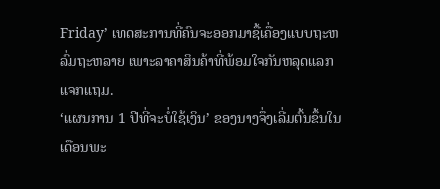Friday’ ເທດສະການທີ່ຄົນຈະອອກມາຊື້ເຄື່ອງແບບຖະຫລົ່ມຖະຫລາຍ ເພາະລາຄາສິນຄ້າທີ່ພ້ອມໃຈກັນຫລຸດແລກແຈກແຖມ.
‘ແຜນການ 1 ປີທີ່ຈະບໍ່ໃຊ້ເງິນ’ ຂອງນາງຈຶ່ງເລີ່ມຕົ້ນຂຶ້ນໃນເດືອນພະ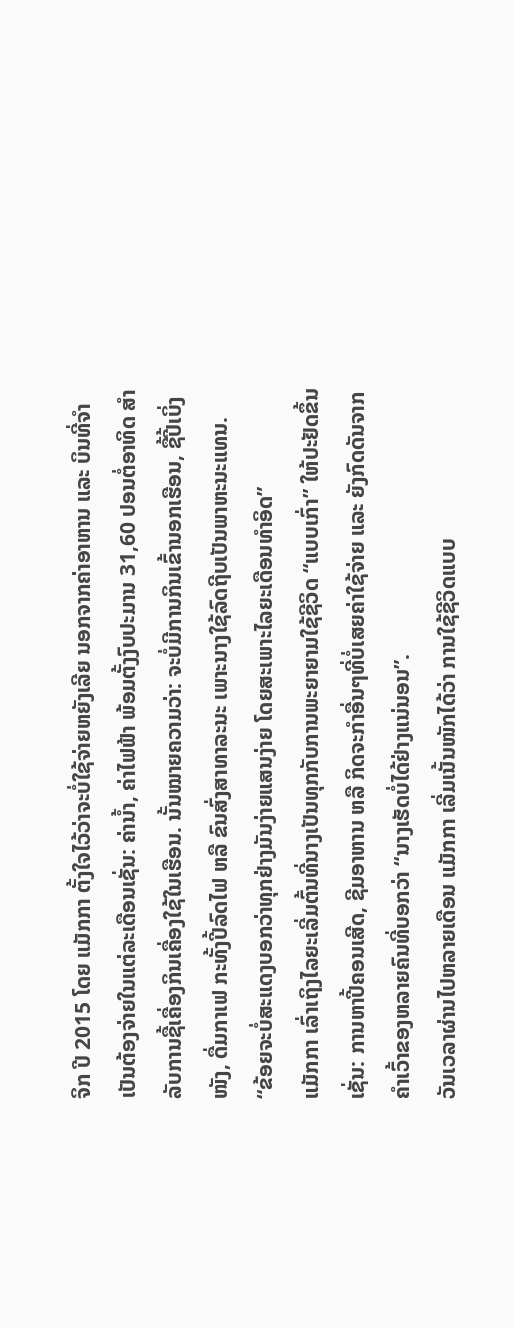ຈິກ ປີ 2015 ໂດຍ ແມັກກາ ຕັ້ງໃຈໄວ້ວ່າຈະບໍ່ໃຊ້ຈ່າຍຫຍັງເລີຍ ນອກຈາກຄ່າອາຫານ ແລະ ບິນທີ່ຈຳເປັນຕ້ອງຈ່າຍໃນແຕ່ລະເດືອນເຊັ່ນ: ຄ່ານ້ຳ, ຄ່າໄຟຟ້າ ພ້ອມຕັ້ງງົບປະມານ 31,60 ປອນຕໍ່ອາທິດ ສຳລັບການຊື້ເຄື່ອງກິນເຄື່ອງໃຊ້ໃນເຮືອນ. ນັ້ນໝາຍຄວາມວ່າ: ຈະບໍ່ມີການກິນເຂົ້ານອກເຮືອນ, ຊື້ປີ້ເບິ່ງໜັງ, ດື່ມກາເຟ ກະທັ້ງປີ້ລົດໄຟ ຫລື ຂົນສົ່ງສາທາລະນະ ເພາະນາງໃຊ້ລົດຖີບເປັນພາຫະນະແທນ.
“ຂ້ອຍຈະບໍ່ສະແດງບອກວ່າທຸກຢ່າງມັນງ່າຍແສນງ່າຍ ໂດຍສະເພາະໄລຍະເດືອນທຳອິດ”
ແມັກກາ ເລົ່າເຖິງໄລຍະເລີ່ມຕົ້ນທີ່ນາງເປັນທຸກກັບການພະຍາຍາມໃຊ້ຊີວິດ “ແບບເກົ່າ” ໃຫ້ປະຢັດຂຶ້ນເຊັ່ນ: ການຫາປີ້ຄອນເສີດ, ຊີມອາຫານ ຫລື ກິດຈະກຳອື່ນໆທີ່ບໍ່ເສຍຄ່າໃຊ້ຈ່າຍ ແລະ ຍັງກົດດັນຈາກຄຳເວົ້າຂອງຫລາຍຄົນທີ່ບອກວ່າ “ນາງເຮັດບໍ່ໄດ້ຢ່າງແນ່ນອນ”.
ວັນເວລາຜ່ານໄປຫລາຍເດືອນ ແມັກກາ ເລີ່ມເນັ້ນໜັກໄດ້ວ່າ ການໃຊ້ຊີວິດແບບ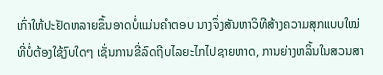ເກົ່າໃຫ້ປະຢັດຫລາຍຂຶ້ນອາດບໍ່ແມ່ນຄຳຕອບ ນາງຈຶ່ງສັນຫາວິທີສ້າງຄວາມສຸກແບບໃໝ່ທີ່ບໍ່ຕ້ອງໃຊ້ງົບໃດໆ ເຊັ່ນການຂີ່ລົດຖີບໄລຍະໄກໄປຊາຍຫາດ, ການຍ່າງຫລິ້ນໃນສວນສາ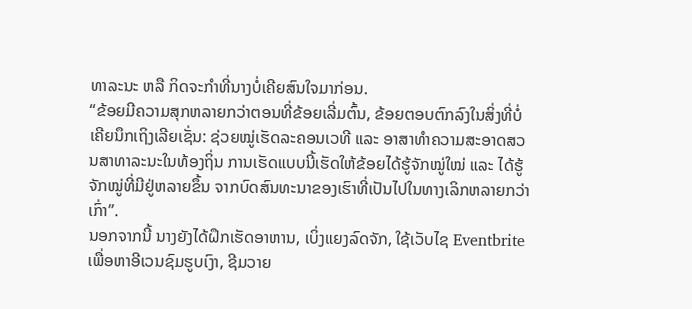ທາລະນະ ຫລື ກິດຈະກຳທີ່ນາງບໍ່ເຄີຍສົນໃຈມາກ່ອນ.
“ຂ້ອຍມີຄວາມສຸກຫລາຍກວ່າຕອນທີ່ຂ້ອຍເລີ່ມຕົ້ນ, ຂ້ອຍຕອບຕົກລົງໃນສິ່ງທີ່ບໍ່ເຄີຍນຶກເຖິງເລີຍເຊັ່ນ: ຊ່ວຍໝູ່ເຮັດລະຄອນເວທີ ແລະ ອາສາທຳຄວາມສະອາດສວນສາທາລະນະໃນທ້ອງຖິ່ນ ການເຮັດແບບນີ້ເຮັດໃຫ້ຂ້ອຍໄດ້ຮູ້ຈັກໝູ່ໃໝ່ ແລະ ໄດ້ຮູ້ຈັກໝູ່ທີ່ມີຢູ່ຫລາຍຂຶ້ນ ຈາກບົດສົນທະນາຂອງເຮົາທີ່ເປັນໄປໃນທາງເລິກຫລາຍກວ່າເກົ່າ”.
ນອກຈາກນີ້ ນາງຍັງໄດ້ຝຶກເຮັດອາຫານ, ເບິ່ງແຍງລົດຈັກ, ໃຊ້ເວັບໄຊ Eventbrite ເພື່ອຫາອີເວນຊົມຮູບເງົາ, ຊີມວາຍ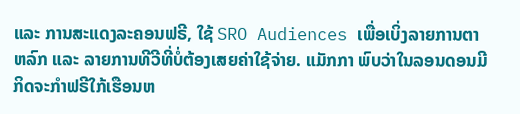ແລະ ການສະແດງລະຄອນຟຣີ, ໃຊ້ SRO Audiences ເພື່ອເບິ່ງລາຍການຕາຫລົກ ແລະ ລາຍການທີວີທີ່ບໍ່ຕ້ອງເສຍຄ່າໃຊ້ຈ່າຍ. ແມັກກາ ພົບວ່າໃນລອນດອນມີກິດຈະກຳຟຣີໃກ້ເຮືອນຫ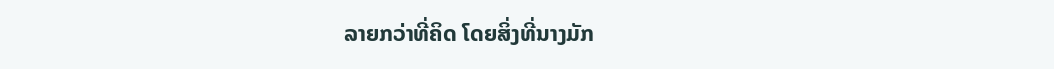ລາຍກວ່າທີ່ຄິດ ໂດຍສິ່ງທີ່ນາງມັກ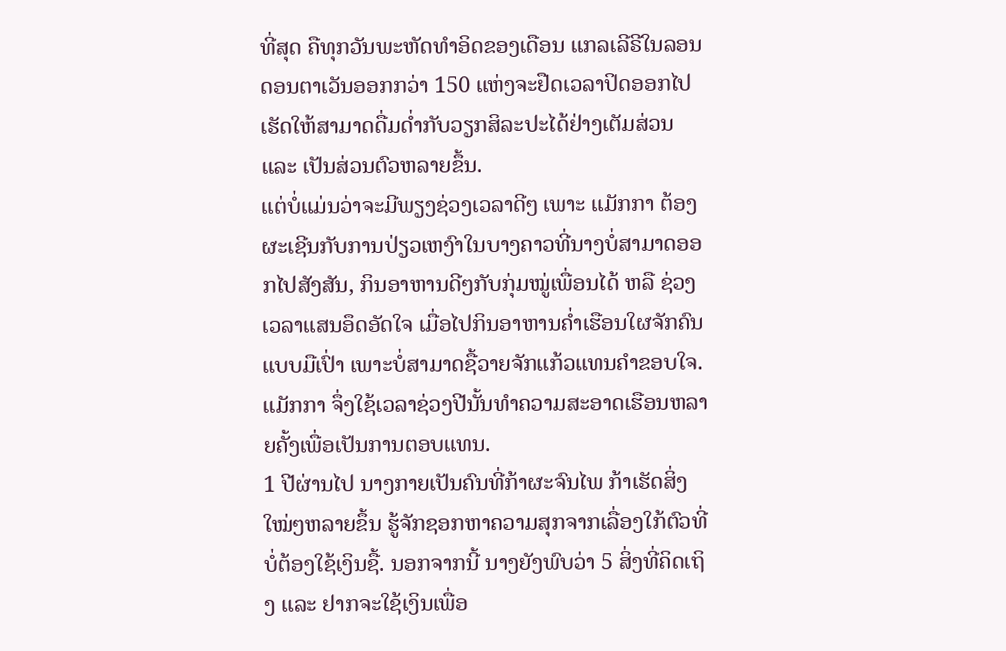ທີ່ສຸດ ຄືທຸກວັນພະຫັດທຳອິດຂອງເດືອນ ແກລເລີຣີໃນລອນດອນຕາເວັນອອກກວ່າ 150 ແຫ່ງຈະຢືດເວລາປິດອອກໄປ ເຮັດໃຫ້ສາມາດດື່ມດໍ່າກັບວຽກສິລະປະໄດ້ຢ່າງເຕັມສ່ວນ ແລະ ເປັນສ່ວນຕົວຫລາຍຂຶ້ນ.
ແຕ່ບໍ່ແມ່ນວ່າຈະມີພຽງຊ່ວງເວລາດີໆ ເພາະ ແມັກກາ ຕ້ອງຜະເຊີນກັບການປ່ຽວເຫງົາໃນບາງຄາວທີ່ນາງບໍ່ສາມາດອອກໄປສັງສັນ, ກິນອາຫານດີໆກັບກຸ່ມໝູ່ເພື່ອນໄດ້ ຫລື ຊ່ວງເວລາແສນອຶດອັດໃຈ ເມື່ອໄປກິນອາຫານຄໍ່າເຮືອນໃຜຈັກຄົນແບບມືເປົ່າ ເພາະບໍ່ສາມາດຊື້ວາຍຈັກແກ້ວແທນຄຳຂອບໃຈ. ແມັກກາ ຈຶ່ງໃຊ້ເວລາຊ່ວງປີນັ້ນທຳຄວາມສະອາດເຮືອນຫລາຍຄັ້ງເພື່ອເປັນການຕອບແທນ.
1 ປີຜ່ານໄປ ນາງກາຍເປັນຄົນທີ່ກ້າຜະຈົນໄພ ກ້າເຮັດສິ່ງໃໝ່ໆຫລາຍຂຶ້ນ ຮູ້ຈັກຊອກຫາຄວາມສຸກຈາກເລື່ອງໃກ້ຕົວທີ່ບໍ່ຕ້ອງໃຊ້ເງິນຊື້. ນອກຈາກນີ້ ນາງຍັງພົບວ່າ 5 ສິ່ງທີ່ຄິດເຖິງ ແລະ ຢາກຈະໃຊ້ເງິນເພື່ອ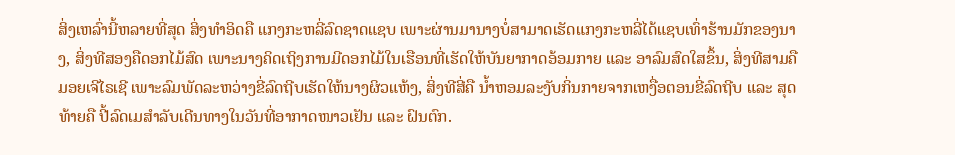ສິ່ງເຫລົ່ານີ້ຫລາຍທີ່ສຸດ ສິ່ງທຳອິດຄື ແກງກະຫລີ່ລົດຊາດແຊບ ເພາະຜ່ານມານາງບໍ່ສາມາດເຮັດແກງກະຫລີ່ໄດ້ແຊບເທົ່າຮ້ານມັກຂອງນາງ, ສິ່ງທີສອງຄືດອກໄມ້ສົດ ເພາະນາງຄິດເຖິງການມີດອກໄມ້ໃນເຮືອນທີ່ເຮັດໃຫ້ບັນຍາກາດອ້ອມກາຍ ແລະ ອາລົມສົດໃສຂຶ້ນ, ສິ່ງທີສາມຄື ມອຍເຈີໄຣເຊີ ເພາະລົມພັດລະຫວ່າງຂີ່ລົດຖີບເຮັດໃຫ້ນາງຜິວແຫ້ງ, ສິ່ງທີສີ່ຄື ນ້ຳຫອມລະງັບກິ່ນກາຍຈາກເຫງື່ອຕອນຂີ່ລົດຖີບ ແລະ ສຸດທ້າຍຄື ປີ້ລົດເມສຳລັບເດີນທາງໃນວັນທີ່ອາກາດໜາວເຢັນ ແລະ ຝົນຕົກ.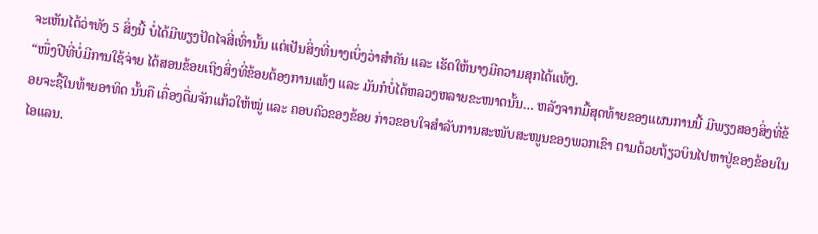ຈະເຫັນໄດ້ວ່າທັງ 5 ສິ່ງນີ້ ບໍ່ໄດ້ມີພຽງປັດໄຈສີ່ເທົ່ານັ້ນ ແຕ່ເປັນສິ່ງທີ່ນາງເບິ່ງວ່າສຳຄັນ ແລະ ເຮັດໃຫ້ນາງມີຄວາມສຸກໄດ້ແທ້ໆ.
“ໜຶ່ງປີທີ່ບໍ່ມີການໃຊ້ຈ່າຍ ໄດ້ສອນຂ້ອຍເຖິງສິ່ງທີ່ຂ້ອຍຕ້ອງການແທ້ໆ ແລະ ມັນກໍບໍ່ໄດ້ຫລວງຫລາຍຂະໜາດນັ້ນ… ຫລັງຈາກມື້ສຸດທ້າຍຂອງແຜນການນີ້ ມີພຽງສອງສິ່ງທີ່ຂ້ອຍຈະຊື້ໃນທ້າຍອາທິດ ນັ້ນຄື ເຄື່ອງດື່ມຈັກແກ້ວໃຫ້ໝູ່ ແລະ ຄອບຄົວຂອງຂ້ອຍ ກ່າວຂອບໃຈສຳລັບການສະໜັບສະໜູນຂອງພວກເຂົາ ຕາມດ້ວຍຖ້ຽວບິນໄປຫາປູ່ຂອງຂ້ອຍໃນໄອແລນ.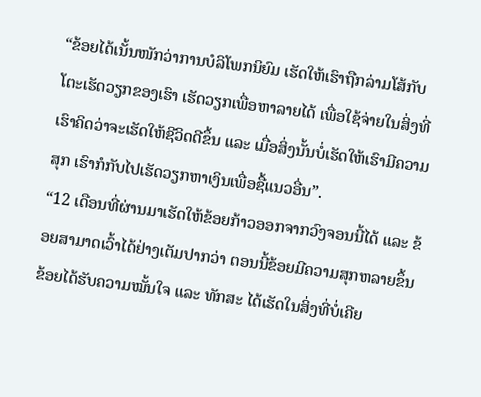“ຂ້ອຍໄດ້ເນັ້ນໜັກວ່າການບໍລິໂພກນິຍົມ ເຮັດໃຫ້ເຮົາຖືກລ່າມໂສ້ກັບໂຕະເຮັດວຽກຂອງເຮົາ ເຮັດວຽກເພື່ອຫາລາຍໄດ້ ເພື່ອໃຊ້ຈ່າຍໃນສິ່ງທີ່ເຮົາຄິດວ່າຈະເຮັດໃຫ້ຊີວິດດີຂຶ້ນ ແລະ ເມື່ອສິ່ງນັ້ນບໍ່ເຮັດໃຫ້ເຮົາມີຄວາມສຸກ ເຮົາກໍກັບໄປເຮັດວຽກຫາເງິນເພື່ອຊື້ແນວອື່ນ”.
“12 ເດືອນທີ່ຜ່ານມາເຮັດໃຫ້ຂ້ອຍກ້າວອອກຈາກວົງຈອນນີ້ໄດ້ ແລະ ຂ້ອຍສາມາດເວົ້າໄດ້ຢ່າງເຕັມປາກວ່າ ຕອນນີ້ຂ້ອຍມີຄວາມສຸກຫລາຍຂຶ້ນ ຂ້ອຍໄດ້ຮັບຄວາມໝັ້ນໃຈ ແລະ ທັກສະ ໄດ້ເຮັດໃນສິ່ງທີ່ບໍ່ເຄີຍ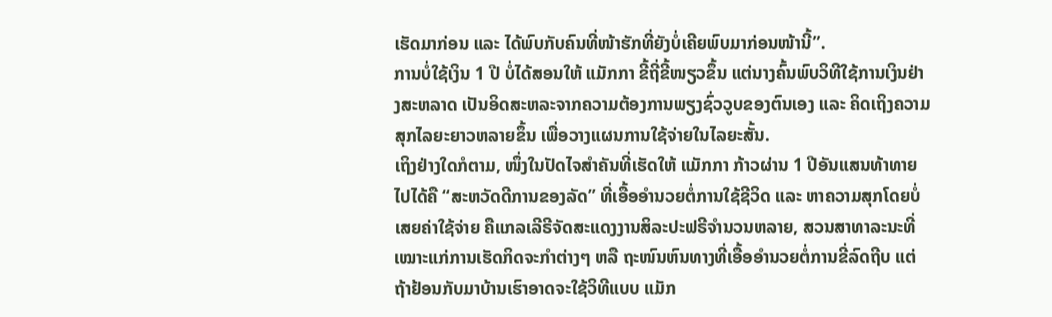ເຮັດມາກ່ອນ ແລະ ໄດ້ພົບກັບຄົນທີ່ໜ້າຮັກທີ່ຍັງບໍ່ເຄີຍພົບມາກ່ອນໜ້ານີ້”.
ການບໍ່ໃຊ້ເງິນ 1 ປີ ບໍ່ໄດ້ສອນໃຫ້ ແມັກກາ ຂີ້ຖີ່ຂີ້ໜຽວຂຶ້ນ ແຕ່ນາງຄົ້ນພົບວິທີໃຊ້ການເງິນຢ່າງສະຫລາດ ເປັນອິດສະຫລະຈາກຄວາມຕ້ອງການພຽງຊົ່ວວູບຂອງຕົນເອງ ແລະ ຄິດເຖິງຄວາມສຸກໄລຍະຍາວຫລາຍຂຶ້ນ ເພື່ອວາງແຜນການໃຊ້ຈ່າຍໃນໄລຍະສັ້ນ.
ເຖິງຢ່າງໃດກໍຕາມ, ໜຶ່ງໃນປັດໄຈສຳຄັນທີ່ເຮັດໃຫ້ ແມັກກາ ກ້າວຜ່ານ 1 ປີອັນແສນທ້າທາຍໄປໄດ້ຄື “ສະຫວັດດີການຂອງລັດ” ທີ່ເອື້ອອຳນວຍຕໍ່ການໃຊ້ຊີວິດ ແລະ ຫາຄວາມສຸກໂດຍບໍ່ເສຍຄ່າໃຊ້ຈ່າຍ ຄືແກລເລີຣີຈັດສະແດງງານສິລະປະຟຣີຈຳນວນຫລາຍ, ສວນສາທາລະນະທີ່ເໝາະແກ່ການເຮັດກິດຈະກຳຕ່າງໆ ຫລື ຖະໜົນຫົນທາງທີ່ເອື້ອອຳນວຍຕໍ່ການຂີ່ລົດຖີບ ແຕ່ຖ້າຢ້ອນກັບມາບ້ານເຮົາອາດຈະໃຊ້ວິທີແບບ ແມັກ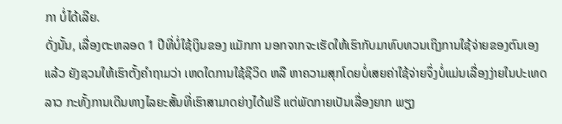ກາ ບໍ່ໄດ້ເລີຍ.
ດັ່ງນັ້ນ, ເລື່ອງຕະຫລອດ 1 ປີທີ່ບໍ່ໃຊ້ເງິນຂອງ ແມັກກາ ນອກຈາກຈະເຮັດໃຫ້ເຮົາກັບມາທົບທວນເຖິງການໃຊ້ຈ່າຍຂອງຕົນເອງແລ້ວ ຍັງຊວນໃຫ້ເຮົາຕັ້ງຄຳຖາມວ່າ ເຫດໃດການໃຊ້ຊີວິດ ຫລື ຫາຄວາມສຸກໂດຍບໍ່ເສຍຄ່າໃຊ້ຈ່າຍຈຶ່ງບໍ່ແມ່ນເລື່ອງງ່າຍໃນປະເທດລາວ ກະທັ້ງການເດີນທາງໄລຍະສັ້ນທີ່ເຮົາສາມາດຍ່າງໄດ້ຟຣີ ແຕ່ພັດກາຍເປັນເລື່ອງຍາກ ພຽງ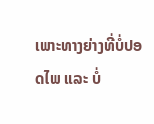ເພາະທາງຍ່າງທີ່ບໍ່ປອດໄພ ແລະ ບໍ່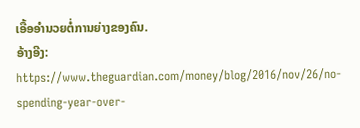ເອື້ອອຳນວຍຕໍ່ການຍ່າງຂອງຄົນ.
ອ້າງອີງ:
https://www.theguardian.com/money/blog/2016/nov/26/no-spending-year-over-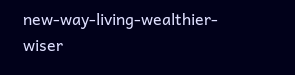new-way-living-wealthier-wiser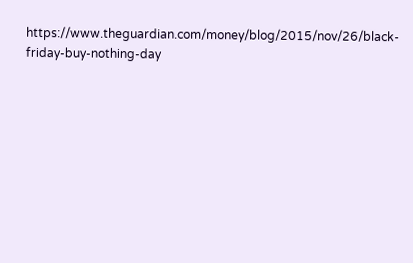https://www.theguardian.com/money/blog/2015/nov/26/black-friday-buy-nothing-day